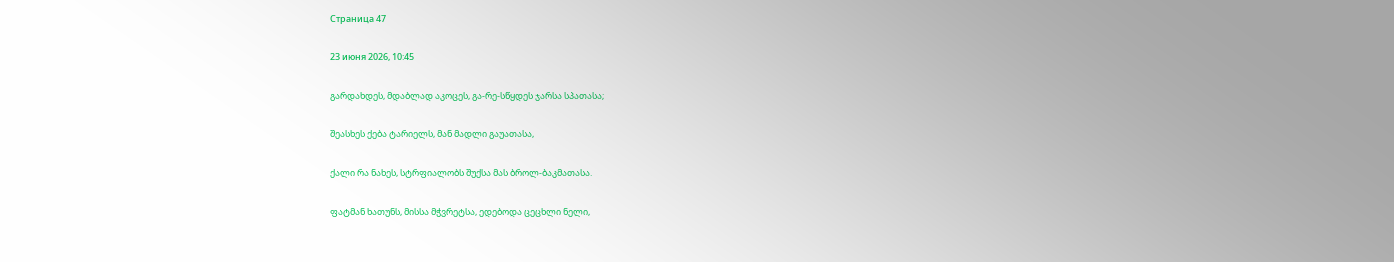Страница 47

23 июня 2026, 10:45

გარდახდეს, მდაბლად აკოცეს, გა-რე-სწყდეს ჯარსა სპათასა;

შეასხეს ქება ტარიელს, მან მადლი გაუათასა,

ქალი რა ნახეს, სტრფიალობს შუქსა მას ბროლ-ბაკმათასა.

ფატმან ხათუნს, მისსა მჭვრეტსა, ედებოდა ცეცხლი ნელი,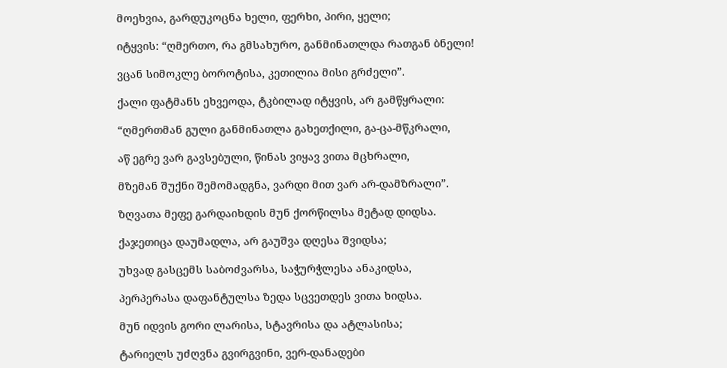მოეხვია, გარდუკოცნა ხელი, ფერხი, პირი, ყელი;

იტყვის: “ღმერთო, რა გმსახურო, განმინათლდა რათგან ბნელი!

ვცან სიმოკლე ბოროტისა, კეთილია მისი გრძელი”.

ქალი ფატმანს ეხვეოდა, ტკბილად იტყვის, არ გამწყრალი:

“ღმერთმან გული განმინათლა გახეთქილი, გა-ცა-მწკრალი,

აწ ეგრე ვარ გავსებული, წინას ვიყავ ვითა მცხრალი,

მზემან შუქნი შემომადგნა, ვარდი მით ვარ არ-დამზრალი”.

ზღვათა მეფე გარდაიხდის მუნ ქორწილსა მეტად დიდსა.

ქაჯეთიცა დაუმადლა, არ გაუშვა დღესა შვიდსა;

უხვად გასცემს საბოძვარსა, საჭურჭლესა ანაკიდსა,

პერპერასა დაფანტულსა ზედა სცვეთდეს ვითა ხიდსა.

მუნ იდვის გორი ლარისა, სტავრისა და ატლასისა;

ტარიელს უძღვნა გვირგვინი, ვერ-დანადები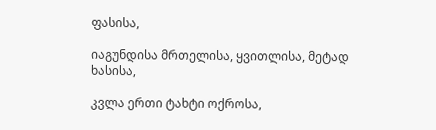ფასისა,

იაგუნდისა მრთელისა, ყვითლისა, მეტად ხასისა,

კვლა ერთი ტახტი ოქროსა,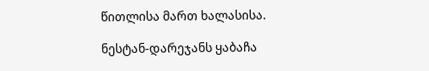წითლისა მართ ხალასისა.

ნესტან-დარეჯანს ყაბაჩა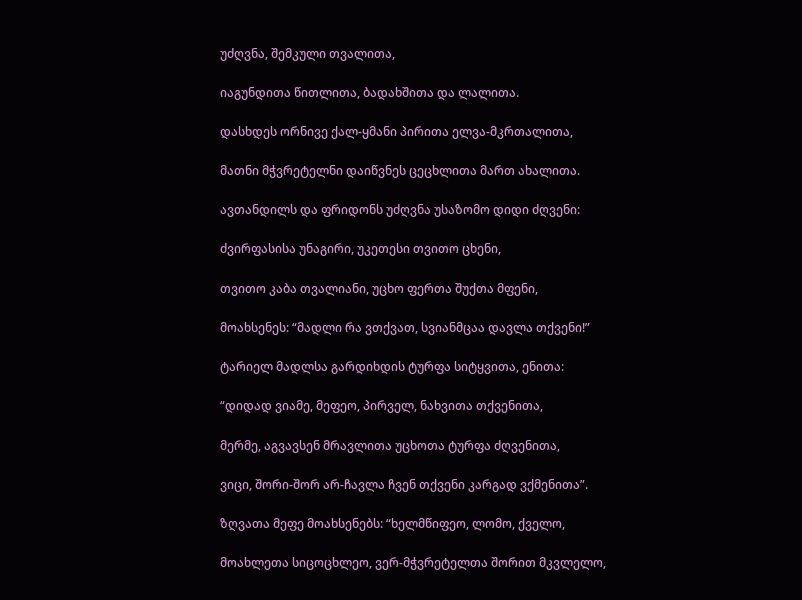უძღვნა, შემკული თვალითა,

იაგუნდითა წითლითა, ბადახშითა და ლალითა.

დასხდეს ორნივე ქალ-ყმანი პირითა ელვა-მკრთალითა,

მათნი მჭვრეტელნი დაიწვნეს ცეცხლითა მართ ახალითა.

ავთანდილს და ფრიდონს უძღვნა უსაზომო დიდი ძღვენი:

ძვირფასისა უნაგირი, უკეთესი თვითო ცხენი,

თვითო კაბა თვალიანი, უცხო ფერთა შუქთა მფენი,

მოახსენეს: “მადლი რა ვთქვათ, სვიანმცაა დავლა თქვენი!”

ტარიელ მადლსა გარდიხდის ტურფა სიტყვითა, ენითა:

“დიდად ვიამე, მეფეო, პირველ, ნახვითა თქვენითა,

მერმე, აგვავსენ მრავლითა უცხოთა ტურფა ძღვენითა,

ვიცი, შორი-შორ არ-ჩავლა ჩვენ თქვენი კარგად ვქმენითა”.

ზღვათა მეფე მოახსენებს: “ხელმწიფეო, ლომო, ქველო,

მოახლეთა სიცოცხლეო, ვერ-მჭვრეტელთა შორით მკვლელო,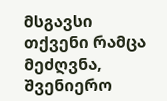მსგავსი თქვენი რამცა მეძღვნა, შვენიერო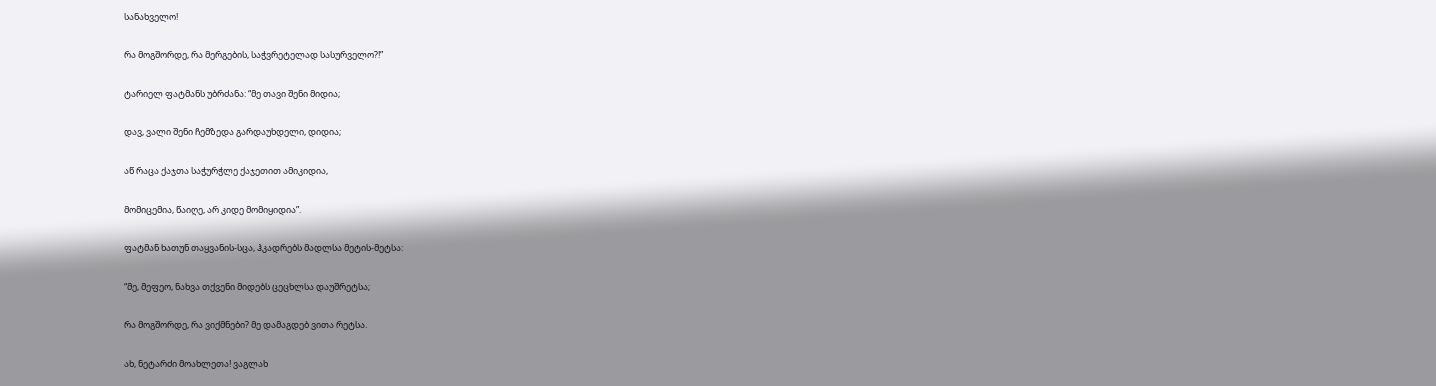სანახველო!

რა მოგშორდე, რა მერგების, საჭვრეტელად სასურველო?!”

ტარიელ ფატმანს უბრძანა: “მე თავი შენი მიდია;

დავ, ვალი შენი ჩემზედა გარდაუხდელი, დიდია;

აწ რაცა ქაჯთა საჭურჭლე ქაჯეთით ამიკიდია,

მომიცემია, წაიღე, არ კიდე მომიყიდია”.

ფატმან ხათუნ თაყვანის-სცა, ჰკადრებს მადლსა მეტის-მეტსა:

“მე, მეფეო, ნახვა თქვენი მიდებს ცეცხლსა დაუშრეტსა;

რა მოგშორდე, რა ვიქმნები? მე დამაგდებ ვითა რეტსა.

ახ, ნეტარძი მოახლეთა! ვაგლახ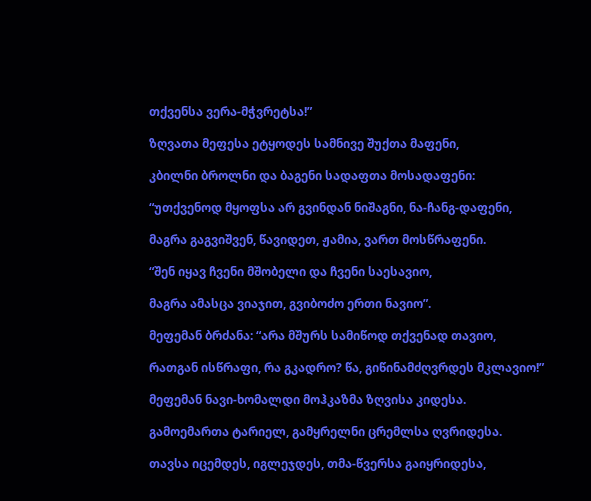თქვენსა ვერა-მჭვრეტსა!”

ზღვათა მეფესა ეტყოდეს სამნივე შუქთა მაფენი,

კბილნი ბროლნი და ბაგენი სადაფთა მოსადაფენი:

“უთქვენოდ მყოფსა არ გვინდან ნიშაგნი, ნა-ჩანგ-დაფენი,

მაგრა გაგვიშვენ, წავიდეთ, ჟამია, ვართ მოსწრაფენი.

“შენ იყავ ჩვენი მშობელი და ჩვენი საესავიო,

მაგრა ამასცა ვიაჯით, გვიბოძო ერთი ნავიო”.

მეფემან ბრძანა: “არა მშურს სამიწოდ თქვენად თავიო,

რათგან ისწრაფი, რა გკადრო? წა, გიწინამძღვრდეს მკლავიო!”

მეფემან ნავი-ხომალდი მოჰკაზმა ზღვისა კიდესა.

გამოემართა ტარიელ, გამყრელნი ცრემლსა ღვრიდესა.

თავსა იცემდეს, იგლეჯდეს, თმა-წვერსა გაიყრიდესა,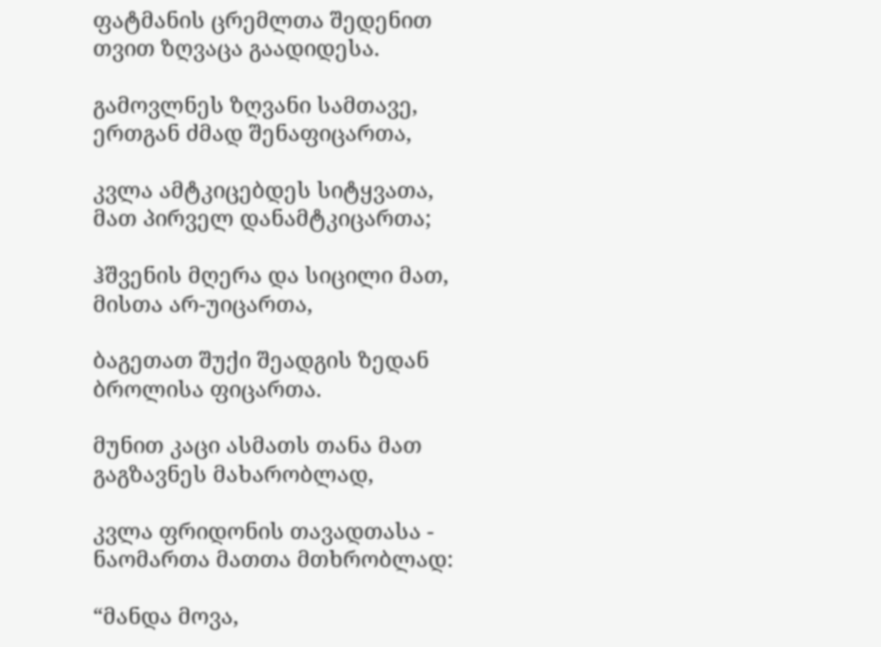ფატმანის ცრემლთა შედენით თვით ზღვაცა გაადიდესა.

გამოვლნეს ზღვანი სამთავე, ერთგან ძმად შენაფიცართა,

კვლა ამტკიცებდეს სიტყვათა, მათ პირველ დანამტკიცართა;

ჰშვენის მღერა და სიცილი მათ, მისთა არ-უიცართა,

ბაგეთათ შუქი შეადგის ზედან ბროლისა ფიცართა.

მუნით კაცი ასმათს თანა მათ გაგზავნეს მახარობლად,

კვლა ფრიდონის თავადთასა - ნაომართა მათთა მთხრობლად:

“მანდა მოვა,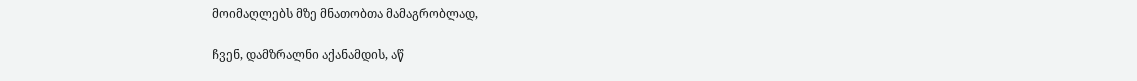მოიმაღლებს მზე მნათობთა მამაგრობლად,

ჩვენ, დამზრალნი აქანამდის, აწ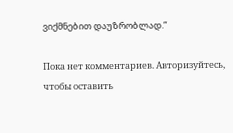ვიქმნებით დაუზრობლად.”

Пока нет комментариев. Авторизуйтесь, чтобы оставить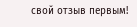свой отзыв первым!